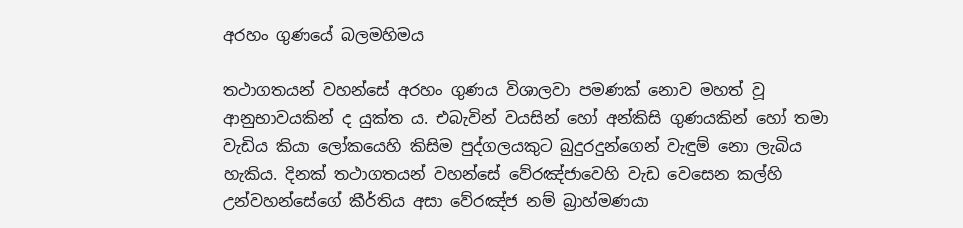අරහං ගුණයේ බලමහිමය

තථාගතයන් වහන්සේ අරහං ගුණය විශාලවා පමණක් නොව මහත් වූ ආනුභාවයකින් ද යුක්ත ය. එබැවින් වයසින් හෝ අන්කිසි ගුණයකින් හෝ තමා වැඩිය කියා ලෝකයෙහි කිසිම පුද්ගලයකුට බුදුරදුන්ගෙන් වැඳුම් නො ලැබිය හැකිය. දිනක් තථාගතයන් වහන්සේ වේරඤ්ජාවෙහි වැඩ වෙසෙන කල්හි උන්වහන්සේගේ කීර්තිය අසා වේරඤ්ජ නම් බ්‍රාහ්මණයා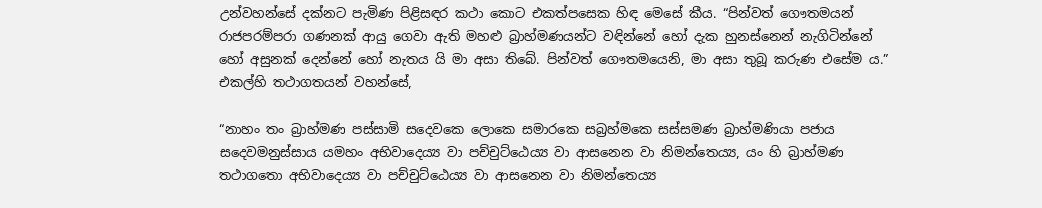උන්වහන්සේ දක්නට පැමිණ පිළිසඳර කථා කොට එකත්පසෙක හිඳ මෙසේ කීය. “පින්වත් ගෞතමයන් රාජපරම්පරා ගණනක් ආයු ගෙවා ඇති මහළු බ්‍රාහ්මණයන්ට වඳින්නේ හෝ දැක හුනස්නෙන් නැගිටින්නේ හෝ අසුනක් දෙන්නේ හෝ නැතය යි මා අසා තිබේ. පින්වත් ගෞතමයෙනි, මා අසා තුබූ කරුණ එසේම ය.” එකල්හි තථාගතයන් වහන්සේ,

“නාහං තං බ්‍රාහ්මණ පස්සාමි සදෙවකෙ ලොකෙ සමාරකෙ සබ්‍රහ්මකෙ සස්සමණ බ්‍රාහ්මණියා පජාය සදෙවමනුස්සාය යමහං අභිවාදෙය්‍ය වා පච්චුට්ඨෙය්‍ය වා ආසනෙන වා නිමන්තෙය්‍ය, යං හි බ්‍රාහ්මණ තථාගතො අභිවාදෙය්‍ය වා පච්චුට්ඨෙය්‍ය වා ආසනෙන වා නිමන්තෙය්‍ය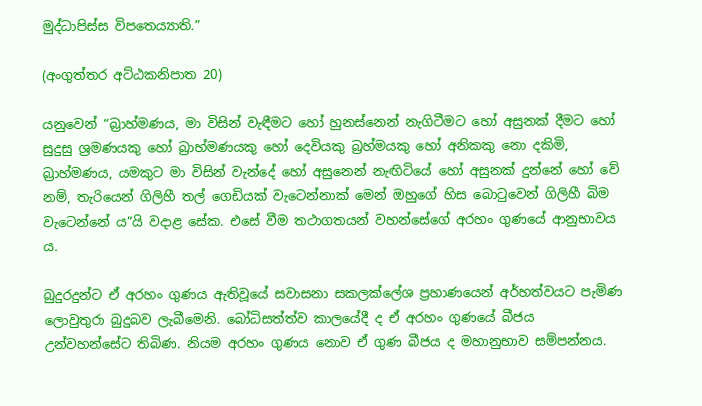මුද්ධාපිස්ස විපතෙය්‍යාති.”

(අංගුත්තර අට්ඨකනිපාත 20)

යනුවෙන් “බ්‍රාහ්මණය, මා විසින් වැඳීමට හෝ හුනස්නෙන් නැගිටීමට හෝ අසුනක් දීමට හෝ සුදුසු ශ්‍රමණයකු හෝ බ්‍රාහ්මණයකු හෝ දෙවියකු බ්‍රහ්මයකු හෝ අනිකකු නො දකිමි, බ්‍රාහ්මණය, යමකුට මා විසින් වැන්දේ හෝ අසුනෙන් නැඟිටියේ හෝ අසුනක් දුන්නේ හෝ වේ නම්, තැරියෙන් ගිලිහී තල් ගෙඩියක් වැටෙන්නාක් මෙන් ඔහුගේ හිස බොටුවෙන් ගිලිහී බිම වැටෙන්නේ ය”යි වදාළ සේක. එසේ වීම තථාගතයන් වහන්සේගේ අරහං ගුණයේ ආනුභාවය ය.

බුදුරදුන්ට ඒ අරහං ගුණය ඇතිවූයේ සවාසනා සකලක්ලේශ ප්‍රහාණයෙන් අර්හත්වයට පැමිණ ලොවුතුරා බුදුබව ලැබීමෙනි. බෝධිසත්ත්ව කාලයේදී ද ඒ අරහං ගුණයේ බීජය උන්වහන්සේට තිබිණ. නියම අරහං ගුණය නොව ඒ ගුණ බීජය ද මහානුභාව සම්පන්නය.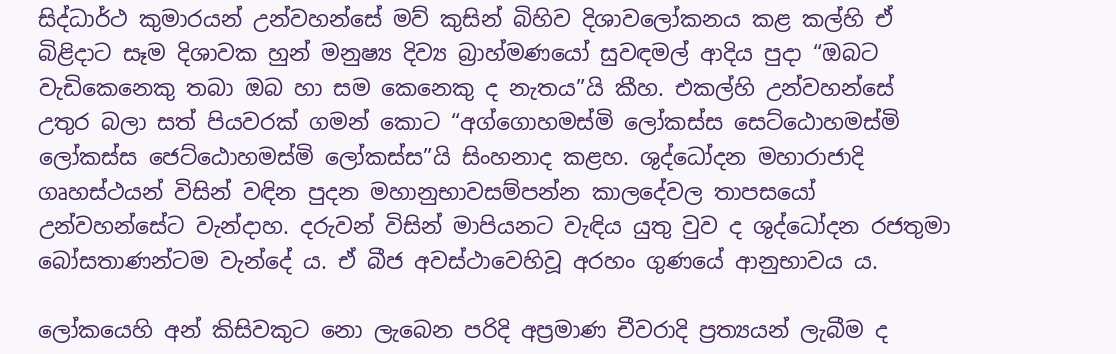සිද්ධාර්ථ කුමාරයන් උන්වහන්සේ මව් කුසින් බිහිව දිශාවලෝකනය කළ කල්හි ඒ බිළිදාට සෑම දිශාවක හුන් මනුෂ්‍ය දිව්‍ය බ්‍රාහ්මණයෝ සුවඳමල් ආදිය පුදා “ඔබට වැඩිකෙනෙකු තබා ඔබ හා සම කෙනෙකු ද නැතය”යි කීහ. එකල්හි උන්වහන්සේ උතුර බලා සත් පියවරක් ගමන් කොට “අග්ගොහමස්මි ලෝකස්ස සෙට්ඨොහමස්මි ලෝකස්ස ජෙට්ඨොහමස්මි ලෝකස්ස”යි සිංහනාද කළහ. ශුද්ධෝදන මහාරාජාදි ගෘහස්ථයන් විසින් වඳින පුදන මහානුභාවසම්පන්න කාලදේවල තාපසයෝ උන්වහන්සේට වැන්දාහ. දරුවන් විසින් මාපියනට වැඳිය යුතු වුව ද ශුද්ධෝදන රජතුමා බෝසතාණන්ටම වැන්දේ ය. ඒ බීජ අවස්ථාවෙහිවූ අරහං ගුණයේ ආනුභාවය ය.

ලෝකයෙහි අන් කිසිවකුට නො ලැබෙන පරිදි අප්‍රමාණ චීවරාදි ප්‍රත්‍යයන් ලැබීම ද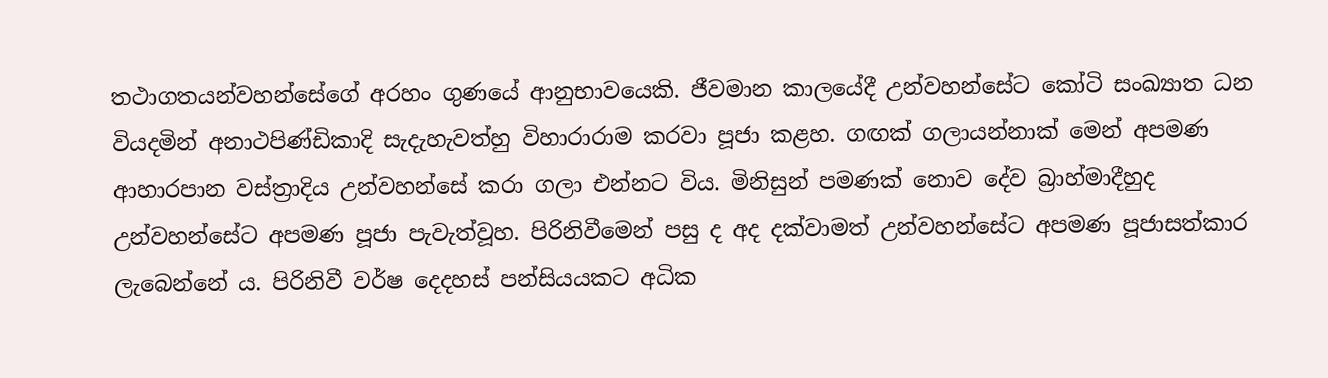තථාගතයන්වහන්සේගේ අරහං ගුණයේ ආනුභාවයෙකි. ජීවමාන කාලයේදී උන්වහන්සේට කෝටි සංඛ්‍යාත ධන වියදමින් අනාථපිණ්ඩිකාදි සැදැහැවත්හු විහාරාරාම කරවා පූජා කළහ. ගඟක් ගලායන්නාක් මෙන් අපමණ ආහාරපාන වස්ත්‍රාදිය උන්වහන්සේ කරා ගලා එන්නට විය. මිනිසුන් පමණක් නොව දේව බ්‍රාහ්මාදීහුද උන්වහන්සේට අපමණ පූජා පැවැත්වූහ. පිරිනිවීමෙන් පසු ද අද දක්වාමත් උන්වහන්සේට අපමණ පූජාසත්කාර ලැබෙන්නේ ය. පිරිනිවී වර්ෂ දෙදහස් පන්සියයකට අධික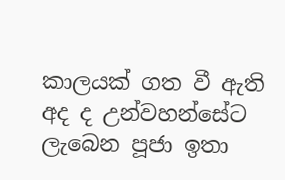කාලයක් ගත වී ඇති අද ද උන්වහන්සේට ලැබෙන පූජා ඉතා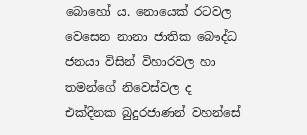බොහෝ ය. නොයෙක් රටවල වෙසෙන නානා ජාතික බෞද්ධ ජනයා විසින් විහාරවල හා තමන්ගේ නිවෙස්වල ද එක්දිනක බුදුරජාණන් වහන්සේ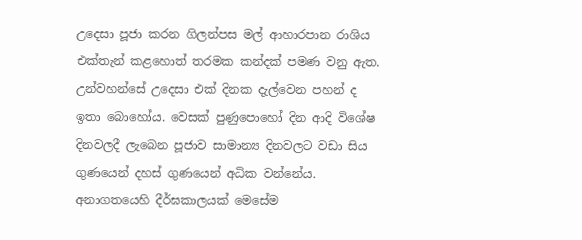උදෙසා පූජා කරන ගිලන්පස මල් ආහාරපාන රාශිය එක්තැන් කළහොත් තරමක කන්දක් පමණ වනු ඇත. උන්වහන්සේ උදෙසා එක් දිනක දැල්වෙන පහන් ද ඉතා බොහෝය. වෙසක් පුණුපොහෝ දින ආදි විශේෂ දිනවලදී ලැබෙන පූජාව සාමාන්‍ය දිනවලට වඩා සිය ගුණයෙන් දහස් ගුණයෙන් අධික වන්නේය. අනාගතයෙහි දීර්ඝකාලයක් මෙසේම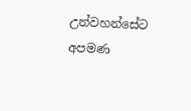උන්වහන්සේට අපමණ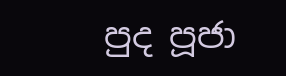පුද පූජා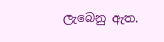ලැබෙනු ඇත.